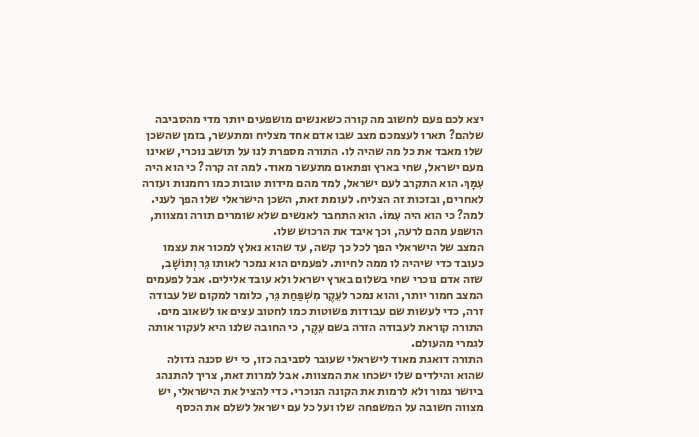יצא לכם פעם לחשוב מה קורה כשאנשים מושפעים יותר מדי מהסביבה שלהם? תארו לעצמכם מצב שבו אדם אחד מצליח ומתעשר, בזמן שהשכן שלו מאבד את כל מה שהיה לו. התורה מספרת לנו על תושב נוכרי, שאינו מעם ישראל, שחי בארץ ופתאום מתעשר מאוד. למה זה קרה? כי הוא היה עִמָּךְ. הוא התקרב לעם ישראל, למד מהם מידות טובות כמו רחמנות ועזרה לאחרים, ובזכות זה הצליח. לעומת זאת, השכן הישראלי שלו הפך לעני. למה? כי הוא היה עִמּוֹ. הוא התחבר לאנשים שלא שומרים תורה ומצוות, הושפע מהם לרעה, וכך איבד את הרכוש שלו.
המצב של הישראלי הפך לכל כך קשה, עד שהוא נאלץ למכור את עצמו כעובד כדי שיהיה לו ממה לחיות. לפעמים הוא נמכר לאותו גֵּר וְתוֹשָׁב, שזה אדם נוכרי שחי בשלום בארץ ישראל ולא עובד אלילים. אבל לפעמים המצב חמור יותר, והוא נמכר לעֵקֶר מִשְׁפַּחַת גֵּר, כלומר למקום של עבודה זרה, כדי לעשות שם עבודות פשוטות כמו לחטוב עצים או לשאוב מים. התורה קוראת לעבודה הזרה בשם עֵקֶר, כי החובה שלנו היא לעקור אותה לגמרי מהעולם.
התורה דואגת מאוד לישראלי שעובר לסביבה כזו, כי יש סכנה גדולה שהוא והילדים שלו ישכחו את המצוות. אבל למרות זאת, צריך להתנהג ביושר גמור ולא לרמות את הקונה הנוכרי. כדי להציל את הישראלי, יש מצווה חשובה על המשפחה שלו ועל כל עם ישראל לשלם את הכסף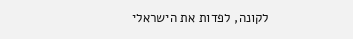לקונה, לפדות את הישראלי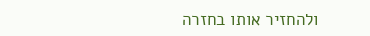ולהחזיר אותו בחזרה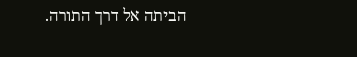הביתה אל דרך התורה.